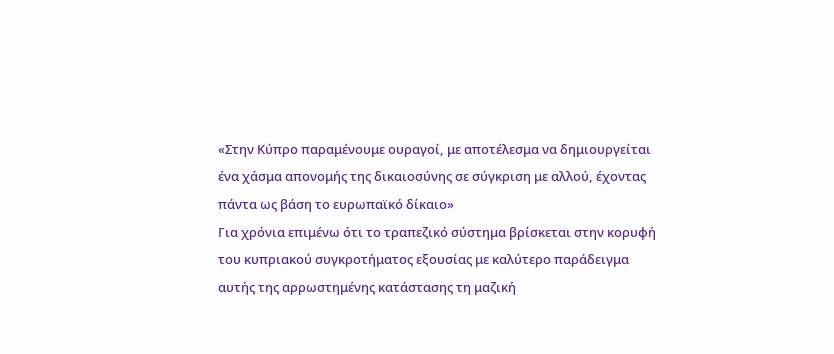«Στην Κύπρο παραμένουμε ουραγοί, με αποτέλεσμα να δημιουργείται ένα χάσμα απονομής της δικαιοσύνης σε σύγκριση με αλλού, έχοντας πάντα ως βάση το ευρωπαϊκό δίκαιο»
Για χρόνια επιμένω ότι το τραπεζικό σύστημα βρίσκεται στην κορυφή του κυπριακού συγκροτήματος εξουσίας με καλύτερο παράδειγμα αυτής της αρρωστημένης κατάστασης τη μαζική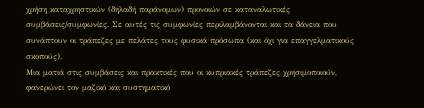χρήση καταχρηστικών (δηλαδή παράνομων) προνοιών σε καταναλωτικές συμβάσεις/συμφωνίες. Σε αυτές τις συμφωνίες περιλαμβάνονται και τα δάνεια που συνάπτουν οι τράπεζες με πελάτες τους φυσικά πρόσωπα (και όχι για επαγγελματικούς σκοπούς).
Μια ματιά στις συμβάσεις και πρακτικές που οι κυπριακές τράπεζες χρησιμοποιούν, φανερώνει τον μαζικό και συστηματικό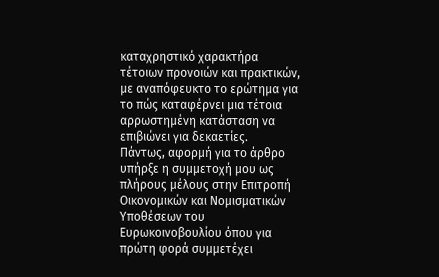καταχρηστικό χαρακτήρα τέτοιων προνοιών και πρακτικών, με αναπόφευκτο το ερώτημα για το πώς καταφέρνει μια τέτοια αρρωστημένη κατάσταση να επιβιώνει για δεκαετίες.
Πάντως, αφορμή για το άρθρο υπήρξε η συμμετοχή μου ως πλήρους μέλους στην Επιτροπή Οικονομικών και Νομισματικών Υποθέσεων του Ευρωκοινοβουλίου όπου για πρώτη φορά συμμετέχει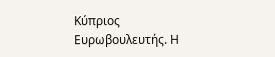Κύπριος Ευρωβουλευτής. Η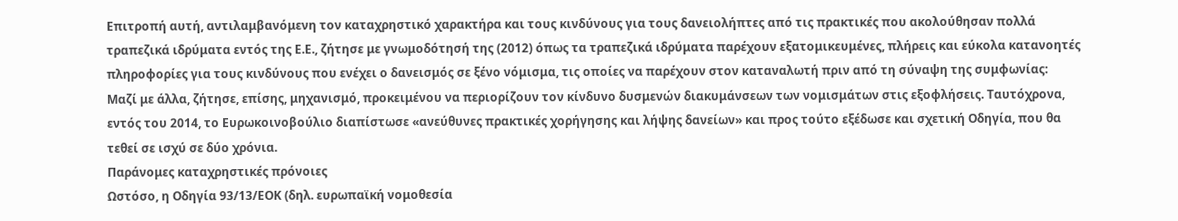Επιτροπή αυτή, αντιλαμβανόμενη τον καταχρηστικό χαρακτήρα και τους κινδύνους για τους δανειολήπτες από τις πρακτικές που ακολούθησαν πολλά τραπεζικά ιδρύματα εντός της Ε.Ε., ζήτησε με γνωμοδότησή της (2012) όπως τα τραπεζικά ιδρύματα παρέχουν εξατομικευμένες, πλήρεις και εύκολα κατανοητές πληροφορίες για τους κινδύνους που ενέχει ο δανεισμός σε ξένο νόμισμα, τις οποίες να παρέχουν στον καταναλωτή πριν από τη σύναψη της συμφωνίας:
Μαζί με άλλα, ζήτησε, επίσης, μηχανισμό, προκειμένου να περιορίζουν τον κίνδυνο δυσμενών διακυμάνσεων των νομισμάτων στις εξοφλήσεις. Ταυτόχρονα, εντός του 2014, το Ευρωκοινοβούλιο διαπίστωσε «ανεύθυνες πρακτικές χορήγησης και λήψης δανείων» και προς τούτο εξέδωσε και σχετική Οδηγία, που θα τεθεί σε ισχύ σε δύο χρόνια.
Παράνομες καταχρηστικές πρόνοιες
Ωστόσο, η Οδηγία 93/13/ΕΟΚ (δηλ. ευρωπαϊκή νομοθεσία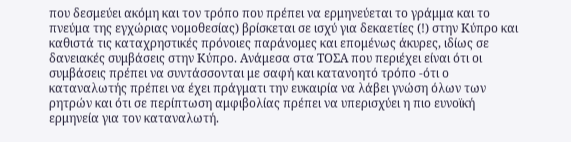που δεσμεύει ακόμη και τον τρόπο που πρέπει να ερμηνεύεται το γράμμα και το πνεύμα της εγχώριας νομοθεσίας) βρίσκεται σε ισχύ για δεκαετίες (!) στην Κύπρο και καθιστά τις καταχρηστικές πρόνοιες παράνομες και επομένως άκυρες, ιδίως σε δανειακές συμβάσεις στην Κύπρο. Ανάμεσα στα ΤΟΣΑ που περιέχει είναι ότι οι συμβάσεις πρέπει να συντάσσονται με σαφή και κατανοητό τρόπο -ότι ο καταναλωτής πρέπει να έχει πράγματι την ευκαιρία να λάβει γνώση όλων των ρητρών και ότι σε περίπτωση αμφιβολίας πρέπει να υπερισχύει η πιο ευνοϊκή ερμηνεία για τον καταναλωτή.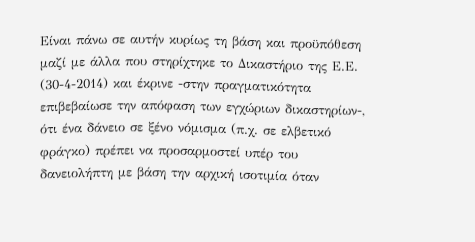Είναι πάνω σε αυτήν κυρίως τη βάση και προϋπόθεση μαζί με άλλα που στηρίχτηκε το Δικαστήριο της Ε.Ε. (30-4-2014) και έκρινε -στην πραγματικότητα επιβεβαίωσε την απόφαση των εγχώριων δικαστηρίων-, ότι ένα δάνειο σε ξένο νόμισμα (π.χ. σε ελβετικό φράγκο) πρέπει να προσαρμοστεί υπέρ του δανειολήπτη με βάση την αρχική ισοτιμία όταν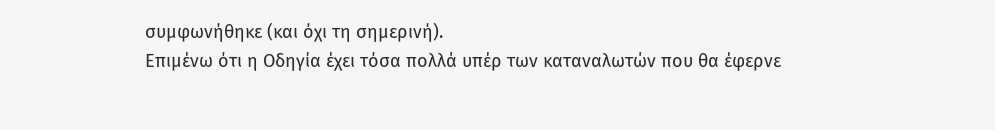συμφωνήθηκε (και όχι τη σημερινή).
Επιμένω ότι η Οδηγία έχει τόσα πολλά υπέρ των καταναλωτών που θα έφερνε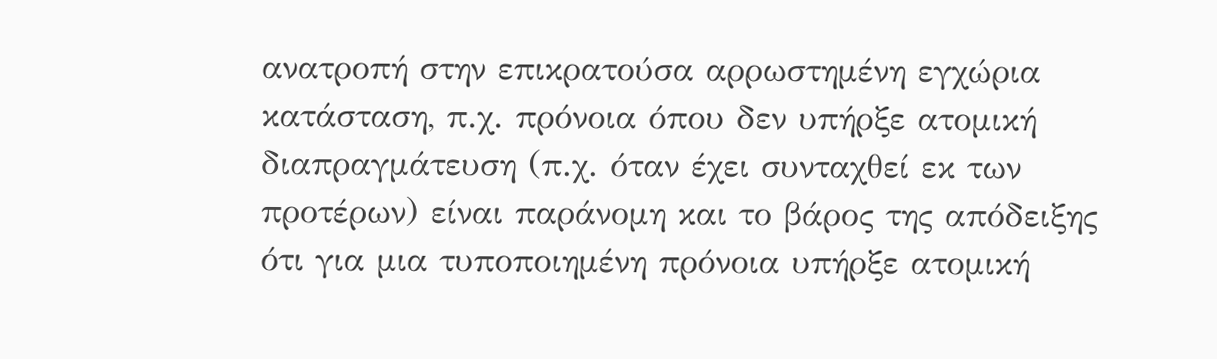ανατροπή στην επικρατούσα αρρωστημένη εγχώρια κατάσταση, π.χ. πρόνοια όπου δεν υπήρξε ατομική διαπραγμάτευση (π.χ. όταν έχει συνταχθεί εκ των προτέρων) είναι παράνομη και το βάρος της απόδειξης ότι για μια τυποποιημένη πρόνοια υπήρξε ατομική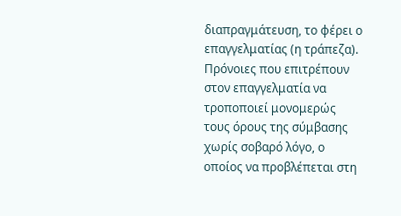διαπραγμάτευση, το φέρει ο επαγγελματίας (η τράπεζα).
Πρόνοιες που επιτρέπουν στον επαγγελματία να τροποποιεί μονομερώς τους όρους της σύμβασης χωρίς σοβαρό λόγο, ο οποίος να προβλέπεται στη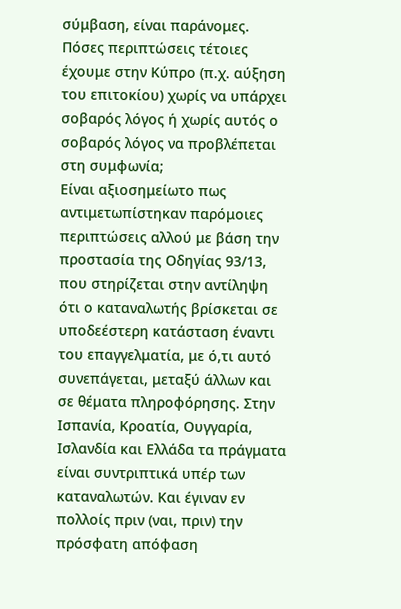σύμβαση, είναι παράνομες. Πόσες περιπτώσεις τέτοιες έχουμε στην Κύπρο (π.χ. αύξηση του επιτοκίου) χωρίς να υπάρχει σοβαρός λόγος ή χωρίς αυτός ο σοβαρός λόγος να προβλέπεται στη συμφωνία;
Είναι αξιοσημείωτο πως αντιμετωπίστηκαν παρόμοιες περιπτώσεις αλλού με βάση την προστασία της Οδηγίας 93/13, που στηρίζεται στην αντίληψη ότι ο καταναλωτής βρίσκεται σε υποδεέστερη κατάσταση έναντι του επαγγελματία, με ό,τι αυτό συνεπάγεται, μεταξύ άλλων και σε θέματα πληροφόρησης. Στην Ισπανία, Κροατία, Ουγγαρία, Ισλανδία και Ελλάδα τα πράγματα είναι συντριπτικά υπέρ των καταναλωτών. Και έγιναν εν πολλοίς πριν (ναι, πριν) την πρόσφατη απόφαση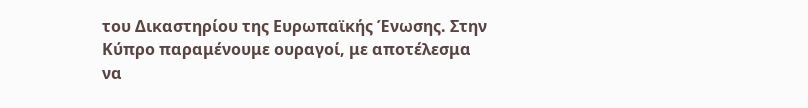του Δικαστηρίου της Ευρωπαϊκής Ένωσης. Στην Κύπρο παραμένουμε ουραγοί, με αποτέλεσμα να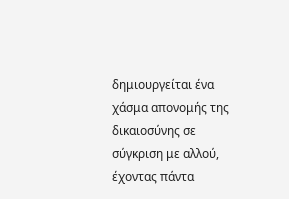δημιουργείται ένα χάσμα απονομής της δικαιοσύνης σε σύγκριση με αλλού, έχοντας πάντα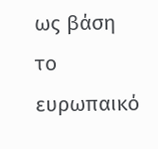ως βάση το ευρωπαικό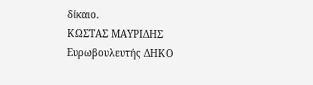δίκαιο.
ΚΩΣΤΑΣ ΜΑΥΡΙΔΗΣ
Ευρωβουλευτής ΔΗΚΟ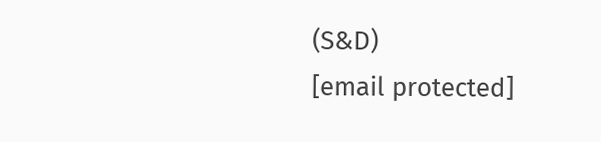(S&D)
[email protected]